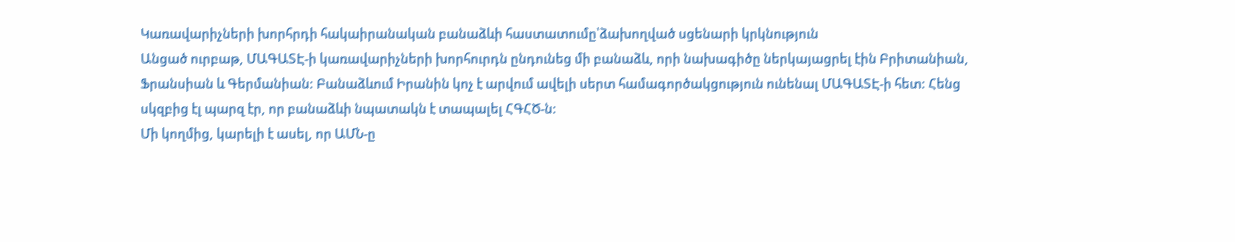Կառավարիչների խորհրդի հակաիրանական բանաձևի հաստատումը՝ձախողված սցենարի կրկնություն
Անցած ուրբաթ, ՄԱԳԱՏԷ-ի կառավարիչների խորհուրդն ընդունեց մի բանաձև, որի նախագիծը ներկայացրել էին Բրիտանիան, Ֆրանսիան և Գերմանիան: Բանաձևում Իրանին կոչ է արվում ավելի սերտ համագործակցություն ունենալ ՄԱԳԱՏԷ-ի հետ: Հենց սկզբից էլ պարզ էր, որ բանաձևի նպատակն է տապալել ՀԳՀԾ-ն:
Մի կողմից, կարելի է ասել, որ ԱՄՆ-ը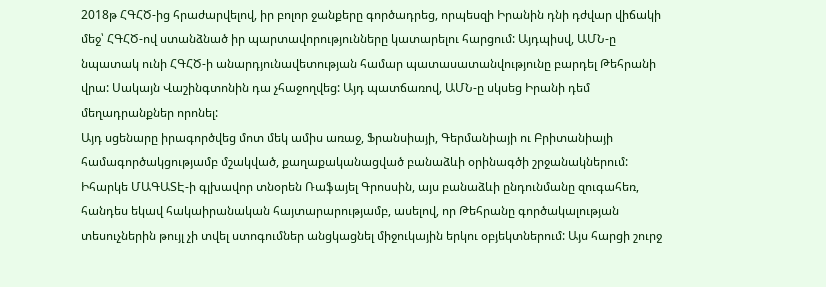2018թ ՀԳՀԾ-ից հրաժարվելով, իր բոլոր ջանքերը գործադրեց, որպեսզի Իրանին դնի դժվար վիճակի մեջ՝ ՀԳՀԾ-ով ստանձնած իր պարտավորությունները կատարելու հարցում: Այդպիսվ, ԱՄՆ-ը նպատակ ունի ՀԳՀԾ-ի անարդյունավետության համար պատասատանվությունը բարդել Թեհրանի վրա: Սակայն Վաշինգտոնին դա չհաջողվեց: Այդ պատճառով, ԱՄՆ-ը սկսեց Իրանի դեմ մեղադրանքներ որոնել:
Այդ սցենարը իրագործվեց մոտ մեկ ամիս առաջ, Ֆրանսիայի, Գերմանիայի ու Բրիտանիայի համագործակցությամբ մշակված, քաղաքականացված բանաձևի օրինագծի շրջանակներում: Իհարկե ՄԱԳԱՏԷ-ի գլխավոր տնօրեն Ռաֆայել Գրոսսին, այս բանաձևի ընդունմանը զուգահեռ, հանդես եկավ հակաիրանական հայտարարությամբ, ասելով, որ Թեհրանը գործակալության տեսուչներին թույլ չի տվել ստոգումներ անցկացնել միջուկային երկու օբյեկտներում: Այս հարցի շուրջ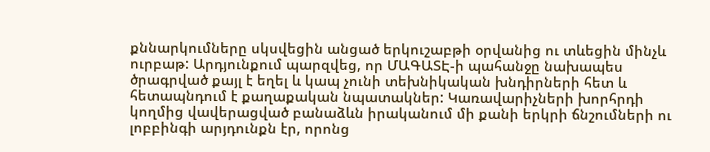քննարկումները սկսվեցին անցած երկուշաբթի օրվանից ու տևեցին մինչև ուրբաթ: Արդյունքում պարզվեց, որ ՄԱԳԱՏԷ-ի պահանջը նախապես ծրագրված քայլ է եղել և կապ չունի տեխնիկական խնդիրների հետ և հետապնդում է քաղաքական նպատակներ: Կառավարիչների խորհրդի կողմից վավերացված բանաձևն իրականում մի քանի երկրի ճնշումների ու լոբբինգի արյդունքն էր, որոնց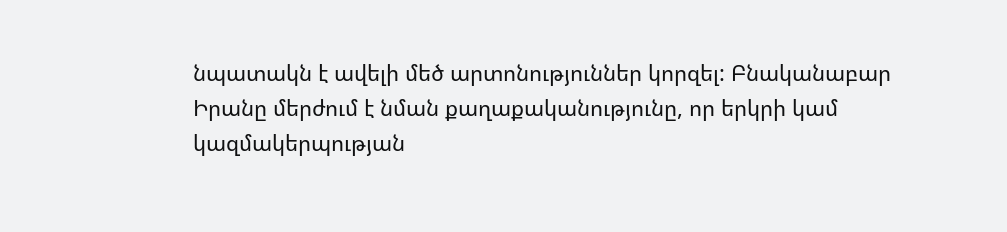նպատակն է ավելի մեծ արտոնություններ կորզել: Բնականաբար Իրանը մերժում է նման քաղաքականությունը, որ երկրի կամ կազմակերպության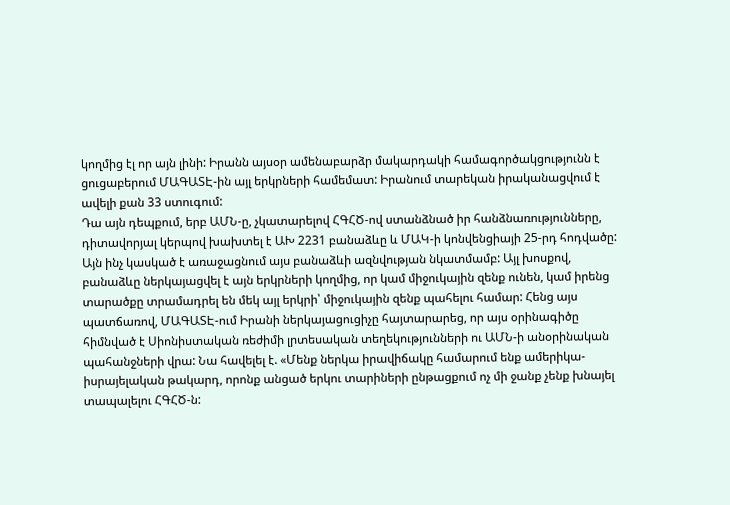կողմից էլ որ այն լինի: Իրանն այսօր ամենաբարձր մակարդակի համագործակցությունն է ցուցաբերում ՄԱԳԱՏԷ-ին այլ երկրների համեմատ: Իրանում տարեկան իրականացվում է ավելի քան 33 ստուգում:
Դա այն դեպքում, երբ ԱՄՆ-ը, չկատարելով ՀԳՀԾ-ով ստանձնած իր հանձնառությունները, դիտավորյալ կերպով խախտել է ԱԽ 2231 բանաձևը և ՄԱԿ-ի կոնվենցիայի 25-րդ հոդվածը: Այն ինչ կասկած է առաջացնում այս բանաձևի ազնվության նկատմամբ: Այլ խոսքով, բանաձևը ներկայացվել է այն երկրների կողմից, որ կամ միջուկային զենք ունեն, կամ իրենց տարածքը տրամադրել են մեկ այլ երկրի՝ միջուկային զենք պահելու համար: Հենց այս պատճառով, ՄԱԳԱՏԷ-ում Իրանի ներկայացուցիչը հայտարարեց, որ այս օրինագիծը հիմնված է Սիոնիստական ռեժիմի լրտեսական տեղեկությունների ու ԱՄՆ-ի անօրինական պահանջների վրա: Նա հավելել է. «Մենք ներկա իրավիճակը համարում ենք ամերիկա-իսրայելական թակարդ, որոնք անցած երկու տարիների ընթացքում ոչ մի ջանք չենք խնայել տապալելու ՀԳՀԾ-ն: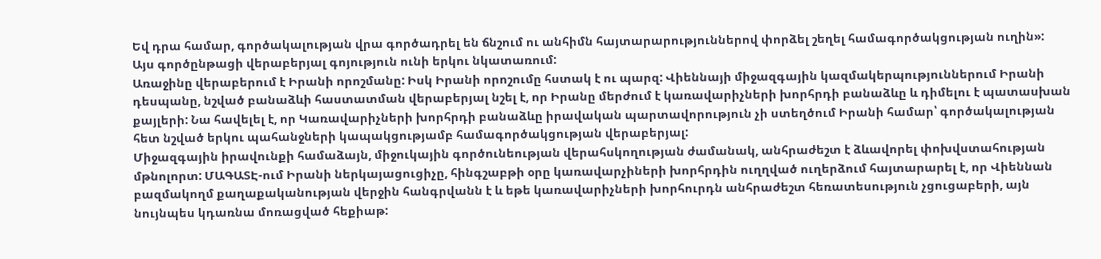Եվ դրա համար, գործակալության վրա գործադրել են ճնշում ու անհիմն հայտարարություններով փորձել շեղել համագործակցության ուղին»:
Այս գործընթացի վերաբերյալ գոյություն ունի երկու նկատառում:
Առաջինը վերաբերում է Իրանի որոշմանը: Իսկ Իրանի որոշումը հստակ է ու պարզ: Վիեննայի միջազգային կազմակերպություններում Իրանի դեսպանը, նշված բանաձևի հաստատման վերաբերյալ նշել է, որ Իրանը մերժում է կառավարիչների խորհրդի բանաձևը և դիմելու է պատասխան քայլերի: Նա հավելել է, որ Կառավարիչների խորհրդի բանաձևը իրավական պարտավորություն չի ստեղծում Իրանի համար՝ գործակալության հետ նշված երկու պահանջների կապակցությամբ համագործակցության վերաբերյալ:
Միջազգային իրավունքի համաձայն, միջուկային գործունեության վերահսկողության ժամանակ, անհրաժեշտ է ձևավորել փոխվստահության մթնոլորտ: ՄԱԳԱՏԷ-ում Իրանի ներկայացուցիչը, հինգշաբթի օրը կառավարչիների խորհրդին ուղղված ուղերձում հայտարարել է, որ Վիեննան բազմակողմ քաղաքականության վերջին հանգրվանն է և եթե կառավարիչների խորհուրդն անհրաժեշտ հեռատեսություն չցուցաբերի, այն նույնպես կդառնա մոռացված հեքիաթ: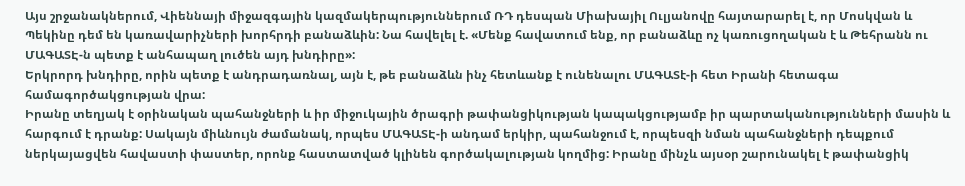Այս շրջանակներում, Վիեննայի միջազգային կազմակերպություններում ՌԴ դեսպան Միախայիլ Ուլյանովը հայտարարել է, որ Մոսկվան և Պեկինը դեմ են կառավարիչների խորհրդի բանաձևին: Նա հավելել է. «Մենք հավատում ենք, որ բանաձևը ոչ կառուցողական է և Թեհրանն ու ՄԱԳԱՏԷ-ն պետք է անհապաղ լուծեն այդ խնդիրը»:
Երկրորդ խնդիրը, որին պետք է անդրադառնալ, այն է, թե բանաձևն ինչ հետևանք է ունենալու ՄԱԳԱՏէ-ի հետ Իրանի հետագա համագործակցության վրա:
Իրանը տեղյակ է օրինական պահանջների և իր միջուկային ծրագրի թափանցիկության կապակցությամբ իր պարտականությունների մասին և հարգում է դրանք: Սակայն միևնույն ժամանակ, որպես ՄԱԳԱՏԷ-ի անդամ երկիր, պահանջում է, որպեսզի նման պահանջների դեպքում ներկայացվեն հավաստի փաստեր, որոնք հաստատված կլինեն գործակալության կողմից: Իրանը մինչև այսօր շարունակել է թափանցիկ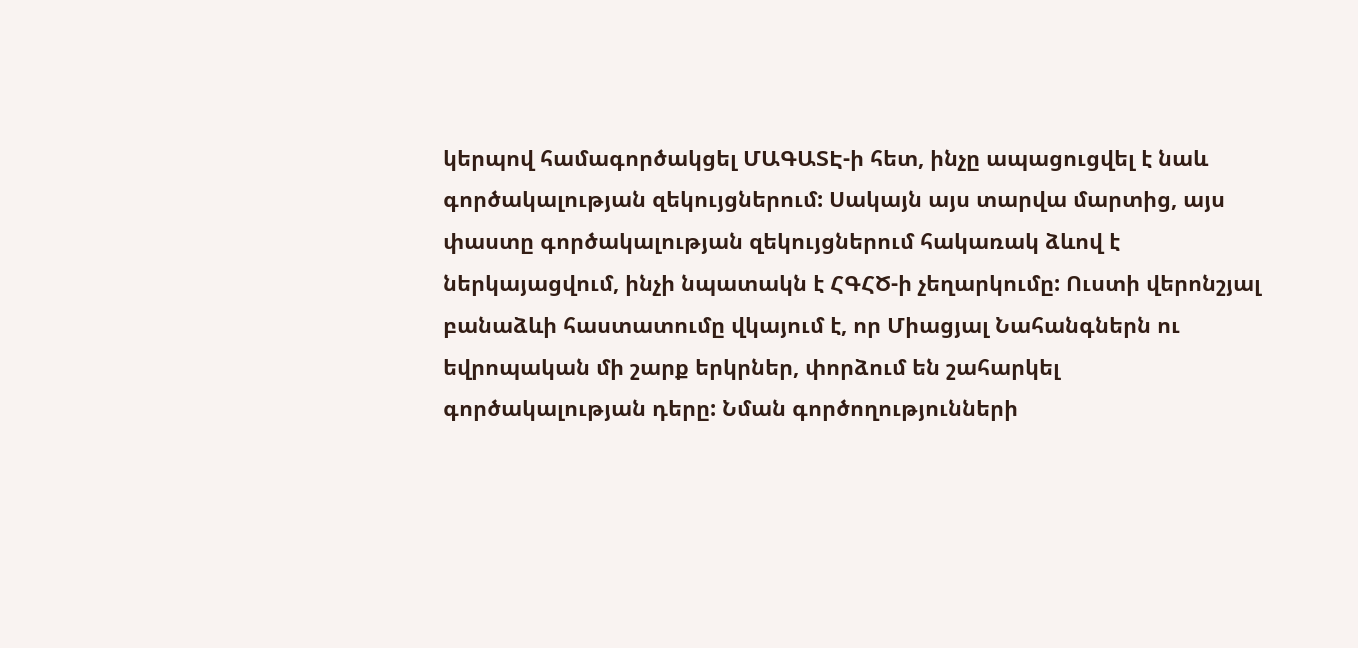կերպով համագործակցել ՄԱԳԱՏԷ-ի հետ, ինչը ապացուցվել է նաև գործակալության զեկույցներում: Սակայն այս տարվա մարտից, այս փաստը գործակալության զեկույցներում հակառակ ձևով է ներկայացվում, ինչի նպատակն է ՀԳՀԾ-ի չեղարկումը: Ուստի վերոնշյալ բանաձևի հաստատումը վկայում է, որ Միացյալ Նահանգներն ու եվրոպական մի շարք երկրներ, փորձում են շահարկել գործակալության դերը: Նման գործողությունների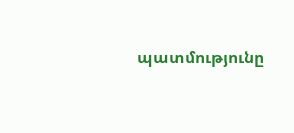պատմությունը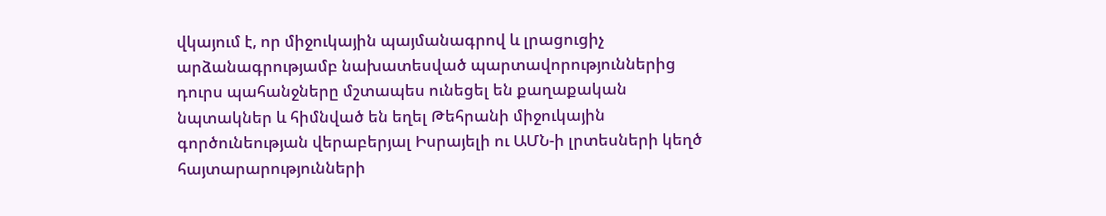վկայում է, որ միջուկային պայմանագրով և լրացուցիչ արձանագրությամբ նախատեսված պարտավորություններից դուրս պահանջները մշտապես ունեցել են քաղաքական նպտակներ և հիմնված են եղել Թեհրանի միջուկային գործունեության վերաբերյալ Իսրայելի ու ԱՄՆ-ի լրտեսների կեղծ հայտարարությունների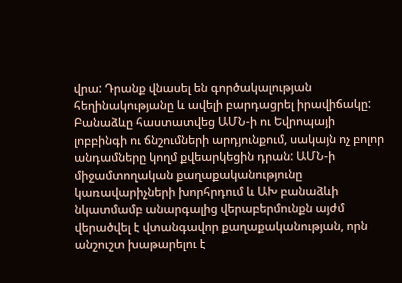վրա: Դրանք վնասել են գործակալության հեղինակությանը և ավելի բարդացրել իրավիճակը: Բանաձևը հաստատվեց ԱՄՆ-ի ու Եվրոպայի լոբբինգի ու ճնշումների արդյունքում, սակայն ոչ բոլոր անդամները կողմ քվեարկեցին դրան: ԱՄՆ-ի միջամտողական քաղաքականությունը կառավարիչների խորհրդում և ԱԽ բանաձևի նկատմամբ անարգալից վերաբերմունքն այժմ վերածվել է վտանգավոր քաղաքականության, որն անշուշտ խաթարելու է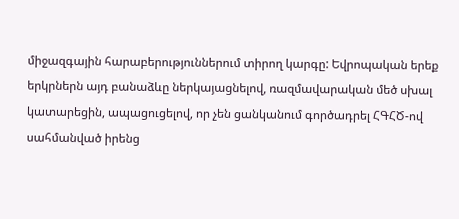միջազգային հարաբերություններում տիրող կարգը: Եվրոպական երեք երկրներն այդ բանաձևը ներկայացնելով, ռազմավարական մեծ սխալ կատարեցին, ապացուցելով, որ չեն ցանկանում գործադրել ՀԳՀԾ-ով սահմանված իրենց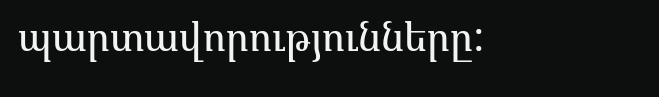պարտավորությունները: